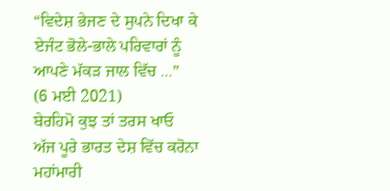“ਵਿਦੇਸ਼ ਭੇਜਣ ਦੇ ਸੁਪਨੇ ਦਿਖਾ ਕੇ ਏਜੰਟ ਭੋਲੇ-ਭਾਲੇ ਪਰਿਵਾਰਾਂ ਨੂੰ ਆਪਣੇ ਮੱਕੜ ਜਾਲ ਵਿੱਚ ...”
(6 ਮਈ 2021)
ਬੇਰਹਿਮੋ ਕੁਝ ਤਾਂ ਤਰਸ ਖਾਓ
ਅੱਜ ਪੂਰੇ ਭਾਰਤ ਦੇਸ਼ ਵਿੱਚ ਕਰੋਨਾ ਮਹਾਂਮਾਰੀ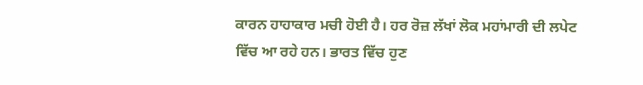ਕਾਰਨ ਹਾਹਾਕਾਰ ਮਚੀ ਹੋਈ ਹੈ। ਹਰ ਰੋਜ਼ ਲੱਖਾਂ ਲੋਕ ਮਹਾਂਮਾਰੀ ਦੀ ਲਪੇਟ ਵਿੱਚ ਆ ਰਹੇ ਹਨ। ਭਾਰਤ ਵਿੱਚ ਹੁਣ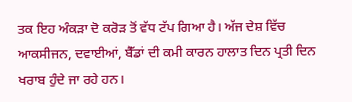ਤਕ ਇਹ ਅੰਕੜਾ ਦੋ ਕਰੋੜ ਤੋਂ ਵੱਧ ਟੱਪ ਗਿਆ ਹੈ। ਅੱਜ ਦੇਸ਼ ਵਿੱਚ ਆਕਸੀਜਨ, ਦਵਾਈਆਂ, ਬੈੱਡਾਂ ਦੀ ਕਮੀ ਕਾਰਨ ਹਾਲਾਤ ਦਿਨ ਪ੍ਰਤੀ ਦਿਨ ਖਰਾਬ ਹੁੰਦੇ ਜਾ ਰਹੇ ਹਨ।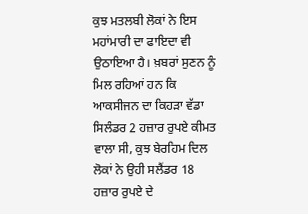ਕੁਝ ਮਤਲਬੀ ਲੋਕਾਂ ਨੇ ਇਸ ਮਹਾਂਮਾਰੀ ਦਾ ਫਾਇਦਾ ਵੀ ਉਠਾਇਆ ਹੈ। ਖ਼ਬਰਾਂ ਸੁਣਨ ਨੂੰ ਮਿਲ ਰਹਿਆਂ ਹਨ ਕਿ ਆਕਸੀਜਨ ਦਾ ਕਿਹੜਾ ਵੱਡਾ ਸਿਲੰਡਰ 2 ਹਜ਼ਾਰ ਰੁਪਏ ਕੀਮਤ ਵਾਲਾ ਸੀ, ਕੁਝ ਬੇਰਹਿਮ ਦਿਲ ਲੋਕਾਂ ਨੇ ਉਹੀ ਸਲੈਂਡਰ 18 ਹਜ਼ਾਰ ਰੁਪਏ ਦੇ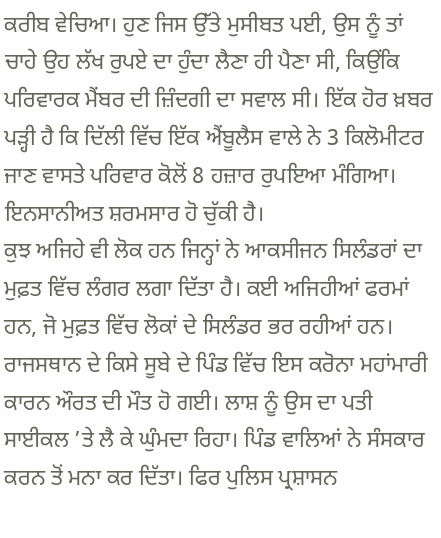ਕਰੀਬ ਵੇਚਿਆ। ਹੁਣ ਜਿਸ ਉੱਤੇ ਮੁਸੀਬਤ ਪਈ, ਉਸ ਨੂੰ ਤਾਂ ਚਾਹੇ ਉਹ ਲੱਖ ਰੁਪਏ ਦਾ ਹੁੰਦਾ ਲੈਣਾ ਹੀ ਪੈਣਾ ਸੀ, ਕਿਉਂਕਿ ਪਰਿਵਾਰਕ ਮੈਂਬਰ ਦੀ ਜ਼ਿੰਦਗੀ ਦਾ ਸਵਾਲ ਸੀ। ਇੱਕ ਹੋਰ ਖ਼ਬਰ ਪੜ੍ਹੀ ਹੈ ਕਿ ਦਿੱਲੀ ਵਿੱਚ ਇੱਕ ਐਂਬੂਲੈਸ ਵਾਲੇ ਨੇ 3 ਕਿਲੋਮੀਟਰ ਜਾਣ ਵਾਸਤੇ ਪਰਿਵਾਰ ਕੋਲੋਂ 8 ਹਜ਼ਾਰ ਰੁਪਇਆ ਮੰਗਿਆ। ਇਨਸਾਨੀਅਤ ਸ਼ਰਮਸਾਰ ਹੋ ਚੁੱਕੀ ਹੈ।
ਕੁਝ ਅਜਿਹੇ ਵੀ ਲੋਕ ਹਨ ਜਿਨ੍ਹਾਂ ਨੇ ਆਕਸੀਜਨ ਸਿਲੰਡਰਾਂ ਦਾ ਮੁਫ਼ਤ ਵਿੱਚ ਲੰਗਰ ਲਗਾ ਦਿੱਤਾ ਹੈ। ਕਈ ਅਜਿਹੀਆਂ ਫਰਮਾਂ ਹਨ, ਜੋ ਮੁਫ਼ਤ ਵਿੱਚ ਲੋਕਾਂ ਦੇ ਸਿਲੰਡਰ ਭਰ ਰਹੀਆਂ ਹਨ। ਰਾਜਸਥਾਨ ਦੇ ਕਿਸੇ ਸੂਬੇ ਦੇ ਪਿੰਡ ਵਿੱਚ ਇਸ ਕਰੋਨਾ ਮਹਾਂਮਾਰੀ ਕਾਰਨ ਔਰਤ ਦੀ ਮੌਤ ਹੋ ਗਈ। ਲਾਸ਼ ਨੂੰ ਉਸ ਦਾ ਪਤੀ ਸਾਈਕਲ ’ਤੇ ਲੈ ਕੇ ਘੁੰਮਦਾ ਰਿਹਾ। ਪਿੰਡ ਵਾਲਿਆਂ ਨੇ ਸੰਸਕਾਰ ਕਰਨ ਤੋਂ ਮਨਾ ਕਰ ਦਿੱਤਾ। ਫਿਰ ਪੁਲਿਸ ਪ੍ਰਸ਼ਾਸਨ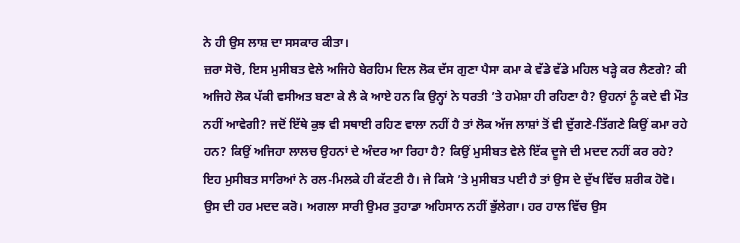ਨੇ ਹੀ ਉਸ ਲਾਸ਼ ਦਾ ਸਸਕਾਰ ਕੀਤਾ।
ਜ਼ਰਾ ਸੋਚੋ, ਇਸ ਮੁਸੀਬਤ ਵੇਲੇ ਅਜਿਹੇ ਬੇਰਹਿਮ ਦਿਲ ਲੋਕ ਦੱਸ ਗੁਣਾ ਪੈਸਾ ਕਮਾ ਕੇ ਵੱਡੇ ਵੱਡੇ ਮਹਿਲ ਖੜ੍ਹੇ ਕਰ ਲੈਣਗੇ? ਕੀ ਅਜਿਹੇ ਲੋਕ ਪੱਕੀ ਵਸੀਅਤ ਬਣਾ ਕੇ ਲੈ ਕੇ ਆਏ ਹਨ ਕਿ ਉਨ੍ਹਾਂ ਨੇ ਧਰਤੀ ’ਤੇ ਹਮੇਸ਼ਾ ਹੀ ਰਹਿਣਾ ਹੈ? ਉਹਨਾਂ ਨੂੰ ਕਦੇ ਵੀ ਮੌਤ ਨਹੀਂ ਆਵੇਗੀ? ਜਦੋਂ ਇੱਥੇ ਕੁਝ ਵੀ ਸਥਾਈ ਰਹਿਣ ਵਾਲਾ ਨਹੀਂ ਹੈ ਤਾਂ ਲੋਕ ਅੱਜ ਲਾਸ਼ਾਂ ਤੋਂ ਵੀ ਦੁੱਗਣੇ-ਤਿੱਗਣੇ ਕਿਉਂ ਕਮਾ ਰਹੇ ਹਨ? ਕਿਉਂ ਅਜਿਹਾ ਲਾਲਚ ਉਹਨਾਂ ਦੇ ਅੰਦਰ ਆ ਰਿਹਾ ਹੈ? ਕਿਉਂ ਮੁਸੀਬਤ ਵੇਲੇ ਇੱਕ ਦੂਜੇ ਦੀ ਮਦਦ ਨਹੀਂ ਕਰ ਰਹੇ? ਇਹ ਮੁਸੀਬਤ ਸਾਰਿਆਂ ਨੇ ਰਲ-ਮਿਲਕੇ ਹੀ ਕੱਟਣੀ ਹੈ। ਜੇ ਕਿਸੇ ’ਤੇ ਮੁਸੀਬਤ ਪਈ ਹੈ ਤਾਂ ਉਸ ਦੇ ਦੁੱਖ ਵਿੱਚ ਸ਼ਰੀਕ ਹੋਵੋ। ਉਸ ਦੀ ਹਰ ਮਦਦ ਕਰੋ। ਅਗਲਾ ਸਾਰੀ ਉਮਰ ਤੁਹਾਡਾ ਅਹਿਸਾਨ ਨਹੀਂ ਭੁੱਲੇਗਾ। ਹਰ ਹਾਲ ਵਿੱਚ ਉਸ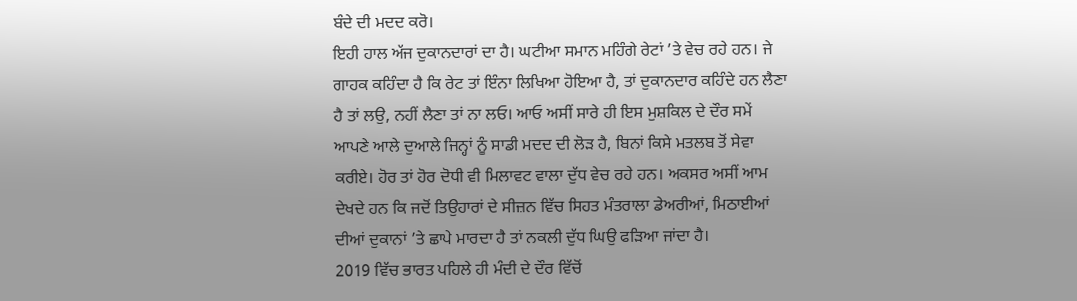ਬੰਦੇ ਦੀ ਮਦਦ ਕਰੋ।
ਇਹੀ ਹਾਲ ਅੱਜ ਦੁਕਾਨਦਾਰਾਂ ਦਾ ਹੈ। ਘਟੀਆ ਸਮਾਨ ਮਹਿੰਗੇ ਰੇਟਾਂ ’ਤੇ ਵੇਚ ਰਹੇ ਹਨ। ਜੇ ਗਾਹਕ ਕਹਿੰਦਾ ਹੈ ਕਿ ਰੇਟ ਤਾਂ ਇੰਨਾ ਲਿਖਿਆ ਹੋਇਆ ਹੈ, ਤਾਂ ਦੁਕਾਨਦਾਰ ਕਹਿੰਦੇ ਹਨ ਲੈਣਾ ਹੈ ਤਾਂ ਲਉ, ਨਹੀਂ ਲੈਣਾ ਤਾਂ ਨਾ ਲਓ। ਆਓ ਅਸੀਂ ਸਾਰੇ ਹੀ ਇਸ ਮੁਸ਼ਕਿਲ ਦੇ ਦੌਰ ਸਮੇਂ ਆਪਣੇ ਆਲੇ ਦੁਆਲੇ ਜਿਨ੍ਹਾਂ ਨੂੰ ਸਾਡੀ ਮਦਦ ਦੀ ਲੋੜ ਹੈ, ਬਿਨਾਂ ਕਿਸੇ ਮਤਲਬ ਤੋਂ ਸੇਵਾ ਕਰੀਏ। ਹੋਰ ਤਾਂ ਹੋਰ ਦੋਧੀ ਵੀ ਮਿਲਾਵਟ ਵਾਲਾ ਦੁੱਧ ਵੇਚ ਰਹੇ ਹਨ। ਅਕਸਰ ਅਸੀਂ ਆਮ ਦੇਖਦੇ ਹਨ ਕਿ ਜਦੋਂ ਤਿਉਹਾਰਾਂ ਦੇ ਸੀਜ਼ਨ ਵਿੱਚ ਸਿਹਤ ਮੰਤਰਾਲਾ ਡੇਅਰੀਆਂ, ਮਿਠਾਈਆਂ ਦੀਆਂ ਦੁਕਾਨਾਂ ’ਤੇ ਛਾਪੇ ਮਾਰਦਾ ਹੈ ਤਾਂ ਨਕਲੀ ਦੁੱਧ ਘਿਉ ਫੜਿਆ ਜਾਂਦਾ ਹੈ।
2019 ਵਿੱਚ ਭਾਰਤ ਪਹਿਲੇ ਹੀ ਮੰਦੀ ਦੇ ਦੌਰ ਵਿੱਚੋਂ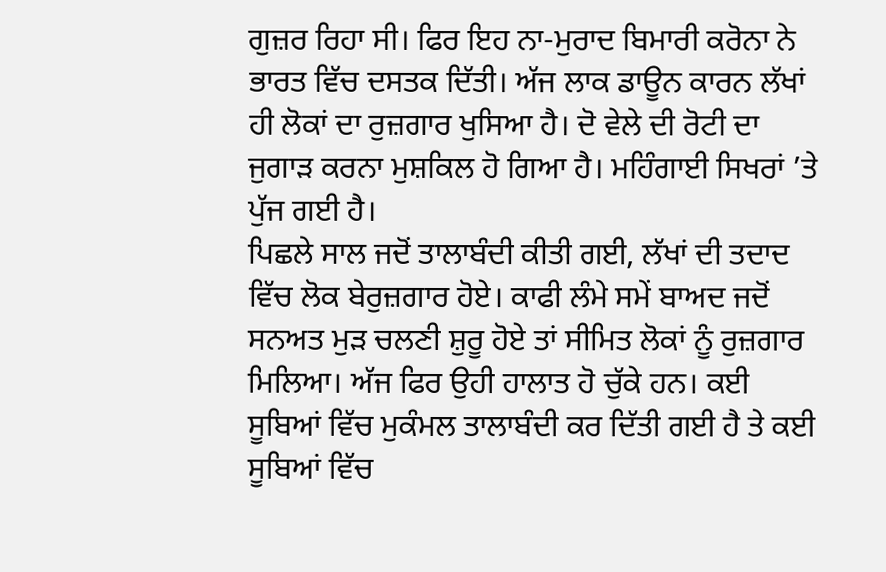ਗੁਜ਼ਰ ਰਿਹਾ ਸੀ। ਫਿਰ ਇਹ ਨਾ-ਮੁਰਾਦ ਬਿਮਾਰੀ ਕਰੋਨਾ ਨੇ ਭਾਰਤ ਵਿੱਚ ਦਸਤਕ ਦਿੱਤੀ। ਅੱਜ ਲਾਕ ਡਾਊਨ ਕਾਰਨ ਲੱਖਾਂ ਹੀ ਲੋਕਾਂ ਦਾ ਰੁਜ਼ਗਾਰ ਖੁਸਿਆ ਹੈ। ਦੋ ਵੇਲੇ ਦੀ ਰੋਟੀ ਦਾ ਜੁਗਾੜ ਕਰਨਾ ਮੁਸ਼ਕਿਲ ਹੋ ਗਿਆ ਹੈ। ਮਹਿੰਗਾਈ ਸਿਖਰਾਂ ’ਤੇ ਪੁੱਜ ਗਈ ਹੈ।
ਪਿਛਲੇ ਸਾਲ ਜਦੋਂ ਤਾਲਾਬੰਦੀ ਕੀਤੀ ਗਈ, ਲੱਖਾਂ ਦੀ ਤਦਾਦ ਵਿੱਚ ਲੋਕ ਬੇਰੁਜ਼ਗਾਰ ਹੋਏ। ਕਾਫੀ ਲੰਮੇ ਸਮੇਂ ਬਾਅਦ ਜਦੋਂ ਸਨਅਤ ਮੁੜ ਚਲਣੀ ਸ਼ੁਰੂ ਹੋਏ ਤਾਂ ਸੀਮਿਤ ਲੋਕਾਂ ਨੂੰ ਰੁਜ਼ਗਾਰ ਮਿਲਿਆ। ਅੱਜ ਫਿਰ ਉਹੀ ਹਾਲਾਤ ਹੋ ਚੁੱਕੇ ਹਨ। ਕਈ ਸੂਬਿਆਂ ਵਿੱਚ ਮੁਕੰਮਲ ਤਾਲਾਬੰਦੀ ਕਰ ਦਿੱਤੀ ਗਈ ਹੈ ਤੇ ਕਈ ਸੂਬਿਆਂ ਵਿੱਚ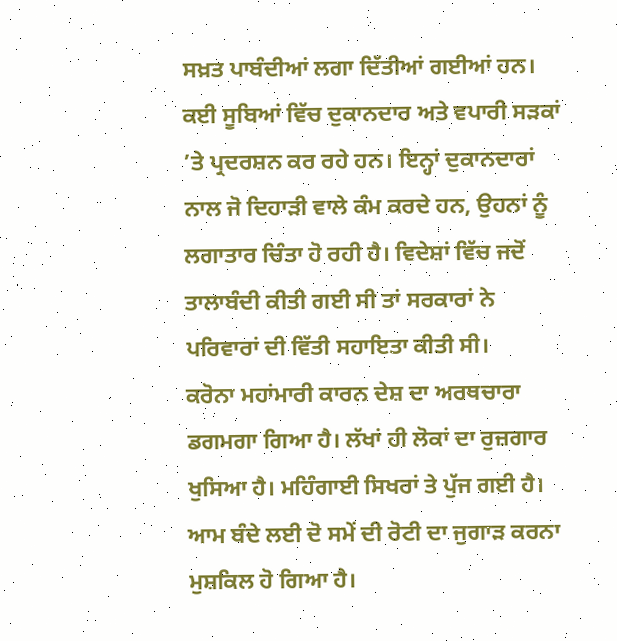ਸਖ਼ਤ ਪਾਬੰਦੀਆਂ ਲਗਾ ਦਿੱਤੀਆਂ ਗਈਆਂ ਹਨ। ਕਈ ਸੂਬਿਆਂ ਵਿੱਚ ਦੁਕਾਨਦਾਰ ਅਤੇ ਵਪਾਰੀ ਸੜਕਾਂ ’ਤੇ ਪ੍ਰਦਰਸ਼ਨ ਕਰ ਰਹੇ ਹਨ। ਇਨ੍ਹਾਂ ਦੁਕਾਨਦਾਰਾਂ ਨਾਲ ਜੋ ਦਿਹਾੜੀ ਵਾਲੇ ਕੰਮ ਕਰਦੇ ਹਨ, ਉਹਨਾਂ ਨੂੰ ਲਗਾਤਾਰ ਚਿੰਤਾ ਹੋ ਰਹੀ ਹੈ। ਵਿਦੇਸ਼ਾਂ ਵਿੱਚ ਜਦੋਂ ਤਾਲਾਬੰਦੀ ਕੀਤੀ ਗਈ ਸੀ ਤਾਂ ਸਰਕਾਰਾਂ ਨੇ ਪਰਿਵਾਰਾਂ ਦੀ ਵਿੱਤੀ ਸਹਾਇਤਾ ਕੀਤੀ ਸੀ।
ਕਰੋਨਾ ਮਹਾਂਮਾਰੀ ਕਾਰਨ ਦੇਸ਼ ਦਾ ਅਰਥਚਾਰਾ ਡਗਮਗਾ ਗਿਆ ਹੈ। ਲੱਖਾਂ ਹੀ ਲੋਕਾਂ ਦਾ ਰੁਜ਼ਗਾਰ ਖੁਸਿਆ ਹੈ। ਮਹਿੰਗਾਈ ਸਿਖਰਾਂ ਤੇ ਪੁੱਜ ਗਈ ਹੈ। ਆਮ ਬੰਦੇ ਲਈ ਦੋ ਸਮੇਂ ਦੀ ਰੋਟੀ ਦਾ ਜੁਗਾੜ ਕਰਨਾ ਮੁਸ਼ਕਿਲ ਹੋ ਗਿਆ ਹੈ।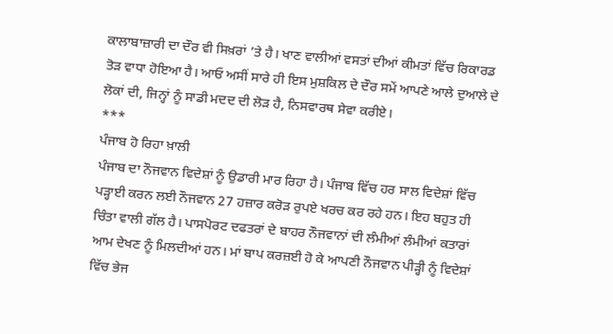ਕਾਲਾਬਾਜ਼ਾਰੀ ਦਾ ਦੌਰ ਵੀ ਸਿਖ਼ਰਾਂ ’ਤੇ ਹੈ। ਖਾਣ ਵਾਲੀਆਂ ਵਸਤਾਂ ਦੀਆਂ ਕੀਮਤਾਂ ਵਿੱਚ ਰਿਕਾਰਡ ਤੋੜ ਵਾਧਾ ਹੋਇਆ ਹੈ। ਆਓ ਅਸੀਂ ਸਾਰੇ ਹੀ ਇਸ ਮੁਸ਼ਕਿਲ ਦੇ ਦੌਰ ਸਮੇਂ ਆਪਣੇ ਆਲੇ ਦੁਆਲੇ ਦੇ ਲੋਕਾਂ ਦੀ, ਜਿਨ੍ਹਾਂ ਨੂੰ ਸਾਡੀ ਮਦਦ ਦੀ ਲੋੜ ਹੈ, ਨਿਸਵਾਰਥ ਸੇਵਾ ਕਰੀਏ।
***
ਪੰਜਾਬ ਹੋ ਰਿਹਾ ਖ਼ਾਲੀ
ਪੰਜਾਬ ਦਾ ਨੌਜਵਾਨ ਵਿਦੇਸ਼ਾਂ ਨੂੰ ਉਡਾਰੀ ਮਾਰ ਰਿਹਾ ਹੈ। ਪੰਜਾਬ ਵਿੱਚ ਹਰ ਸਾਲ ਵਿਦੇਸ਼ਾਂ ਵਿੱਚ ਪੜ੍ਹਾਈ ਕਰਨ ਲਈ ਨੌਜਵਾਨ 27 ਹਜ਼ਾਰ ਕਰੋੜ ਰੁਪਏ ਖਰਚ ਕਰ ਰਹੇ ਹਨ। ਇਹ ਬਹੁਤ ਹੀ ਚਿੰਤਾ ਵਾਲੀ ਗੱਲ ਹੈ। ਪਾਸਪੋਰਟ ਦਫਤਰਾਂ ਦੇ ਬਾਹਰ ਨੌਜਵਾਨਾਂ ਦੀ ਲੰਮੀਆਂ ਲੰਮੀਆਂ ਕਤਾਰਾਂ ਆਮ ਦੇਖਣ ਨੂੰ ਮਿਲਦੀਆਂ ਹਨ। ਮਾਂ ਬਾਪ ਕਰਜ਼ਈ ਹੋ ਕੇ ਆਪਣੀ ਨੌਜਵਾਨ ਪੀੜ੍ਹੀ ਨੂੰ ਵਿਦੇਸ਼ਾਂ ਵਿੱਚ ਭੇਜ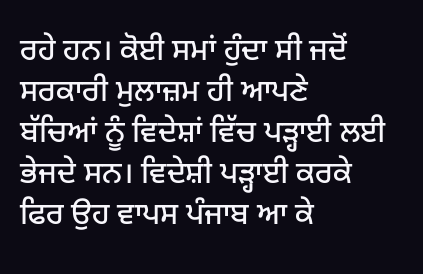ਰਹੇ ਹਨ। ਕੋਈ ਸਮਾਂ ਹੁੰਦਾ ਸੀ ਜਦੋਂ ਸਰਕਾਰੀ ਮੁਲਾਜ਼ਮ ਹੀ ਆਪਣੇ ਬੱਚਿਆਂ ਨੂੰ ਵਿਦੇਸ਼ਾਂ ਵਿੱਚ ਪੜ੍ਹਾਈ ਲਈ ਭੇਜਦੇ ਸਨ। ਵਿਦੇਸ਼ੀ ਪੜ੍ਹਾਈ ਕਰਕੇ ਫਿਰ ਉਹ ਵਾਪਸ ਪੰਜਾਬ ਆ ਕੇ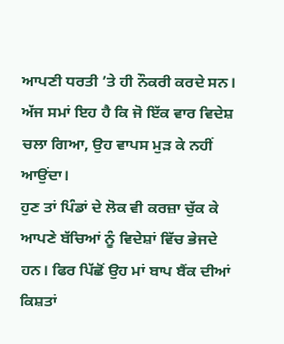ਆਪਣੀ ਧਰਤੀ ’ਤੇ ਹੀ ਨੌਕਰੀ ਕਰਦੇ ਸਨ। ਅੱਜ ਸਮਾਂ ਇਹ ਹੈ ਕਿ ਜੋ ਇੱਕ ਵਾਰ ਵਿਦੇਸ਼ ਚਲਾ ਗਿਆ, ਉਹ ਵਾਪਸ ਮੁੜ ਕੇ ਨਹੀਂ ਆਉਂਦਾ।
ਹੁਣ ਤਾਂ ਪਿੰਡਾਂ ਦੇ ਲੋਕ ਵੀ ਕਰਜ਼ਾ ਚੁੱਕ ਕੇ ਆਪਣੇ ਬੱਚਿਆਂ ਨੂੰ ਵਿਦੇਸ਼ਾਂ ਵਿੱਚ ਭੇਜਦੇ ਹਨ। ਫਿਰ ਪਿੱਛੋਂ ਉਹ ਮਾਂ ਬਾਪ ਬੈਂਕ ਦੀਆਂ ਕਿਸ਼ਤਾਂ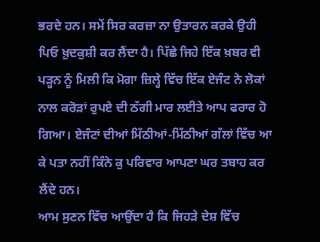ਭਰਦੇ ਹਨ। ਸਮੇਂ ਸਿਰ ਕਰਜ਼ਾ ਨਾ ਉਤਾਰਨ ਕਰਕੇ ਉਹੀ ਪਿਓ ਖ਼ੁਦਕੁਸ਼ੀ ਕਰ ਲੈਂਦਾ ਹੈ। ਪਿੱਛੇ ਜਿਹੇ ਇੱਕ ਖ਼ਬਰ ਵੀ ਪੜ੍ਹਨ ਨੂੰ ਮਿਲੀ ਕਿ ਮੋਗਾ ਜ਼ਿਲ੍ਹੇ ਵਿੱਚ ਇੱਕ ਏਜੰਟ ਨੇ ਲੋਕਾਂ ਨਾਲ ਕਰੋੜਾਂ ਰੁਪਏ ਦੀ ਠੱਗੀ ਮਾਰ ਲਈਤੇ ਆਪ ਫਰਾਰ ਹੋ ਗਿਆ। ਏਜੰਟਾਂ ਦੀਆਂ ਮਿੱਠੀਆਂ-ਮਿੱਠੀਆਂ ਗੱਲਾਂ ਵਿੱਚ ਆ ਕੇ ਪਤਾ ਨਹੀਂ ਕਿੰਨੇ ਕੁ ਪਰਿਵਾਰ ਆਪਣਾ ਘਰ ਤਬਾਹ ਕਰ ਲੈਂਦੇ ਹਨ।
ਆਮ ਸੁਣਨ ਵਿੱਚ ਆਉਂਦਾ ਹੈ ਕਿ ਜਿਹੜੇ ਦੇਸ਼ ਵਿੱਚ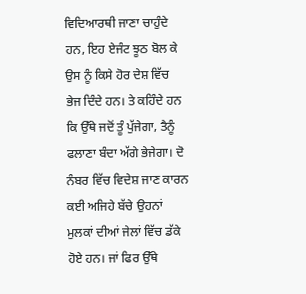ਵਿਦਿਆਰਥੀ ਜਾਣਾ ਚਾਹੁੰਦੇ ਹਨ, ਇਹ ਏਜੰਟ ਝੂਠ ਬੋਲ ਕੇ ਉਸ ਨੂੰ ਕਿਸੇ ਹੋਰ ਦੇਸ਼ ਵਿੱਚ ਭੇਜ ਦਿੰਦੇ ਹਨ। ਤੇ ਕਹਿੰਦੇ ਹਨ ਕਿ ਉੱਥੇ ਜਦੋਂ ਤੂੰ ਪੁੱਜੇਗਾ, ਤੈਨੂੰ ਫਲਾਣਾ ਬੰਦਾ ਅੱਗੇ ਭੇਜੇਗਾ। ਦੋ ਨੰਬਰ ਵਿੱਚ ਵਿਦੇਸ਼ ਜਾਣ ਕਾਰਨ ਕਈ ਅਜਿਹੇ ਬੱਚੇ ਉਹਨਾਂ ਮੁਲਕਾਂ ਦੀਆਂ ਜੇਲਾਂ ਵਿੱਚ ਡੱਕੇ ਹੋਏ ਹਨ। ਜਾਂ ਫਿਰ ਉੱਥੇ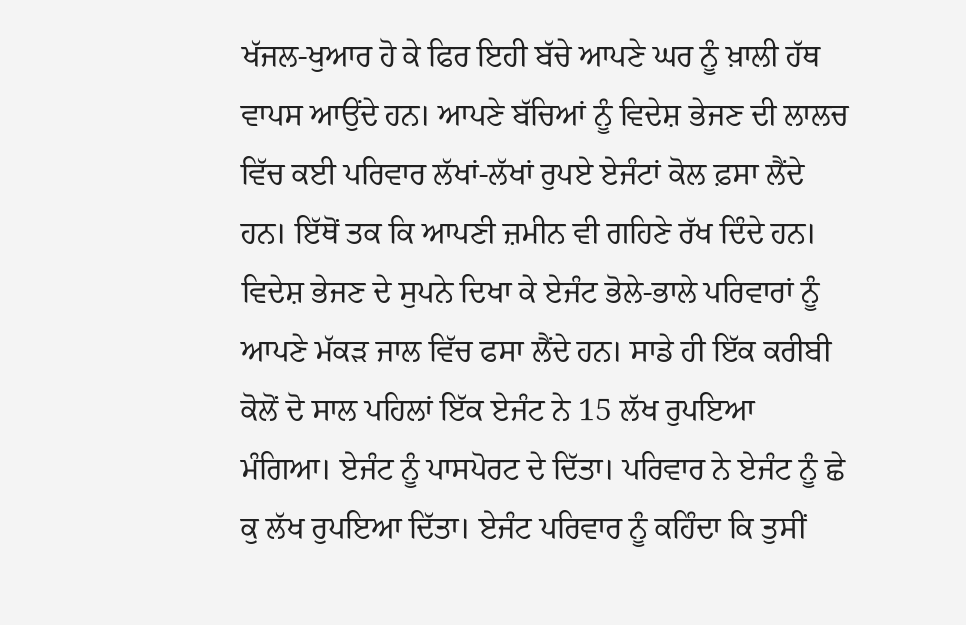ਖੱਜਲ-ਖੁਆਰ ਹੋ ਕੇ ਫਿਰ ਇਹੀ ਬੱਚੇ ਆਪਣੇ ਘਰ ਨੂੰ ਖ਼ਾਲੀ ਹੱਥ ਵਾਪਸ ਆਉਂਦੇ ਹਨ। ਆਪਣੇ ਬੱਚਿਆਂ ਨੂੰ ਵਿਦੇਸ਼ ਭੇਜਣ ਦੀ ਲਾਲਚ ਵਿੱਚ ਕਈ ਪਰਿਵਾਰ ਲੱਖਾਂ-ਲੱਖਾਂ ਰੁਪਏ ਏਜੰਟਾਂ ਕੋਲ ਫ਼ਸਾ ਲੈਂਦੇ ਹਨ। ਇੱਥੋਂ ਤਕ ਕਿ ਆਪਣੀ ਜ਼ਮੀਨ ਵੀ ਗਹਿਣੇ ਰੱਖ ਦਿੰਦੇ ਹਨ।
ਵਿਦੇਸ਼ ਭੇਜਣ ਦੇ ਸੁਪਨੇ ਦਿਖਾ ਕੇ ਏਜੰਟ ਭੋਲੇ-ਭਾਲੇ ਪਰਿਵਾਰਾਂ ਨੂੰ ਆਪਣੇ ਮੱਕੜ ਜਾਲ ਵਿੱਚ ਫਸਾ ਲੈਂਦੇ ਹਨ। ਸਾਡੇ ਹੀ ਇੱਕ ਕਰੀਬੀ ਕੋਲੋਂ ਦੋ ਸਾਲ ਪਹਿਲਾਂ ਇੱਕ ਏਜੰਟ ਨੇ 15 ਲੱਖ ਰੁਪਇਆ ਮੰਗਿਆ। ਏਜੰਟ ਨੂੰ ਪਾਸਪੋਰਟ ਦੇ ਦਿੱਤਾ। ਪਰਿਵਾਰ ਨੇ ਏਜੰਟ ਨੂੰ ਛੇ ਕੁ ਲੱਖ ਰੁਪਇਆ ਦਿੱਤਾ। ਏਜੰਟ ਪਰਿਵਾਰ ਨੂੰ ਕਹਿੰਦਾ ਕਿ ਤੁਸੀਂ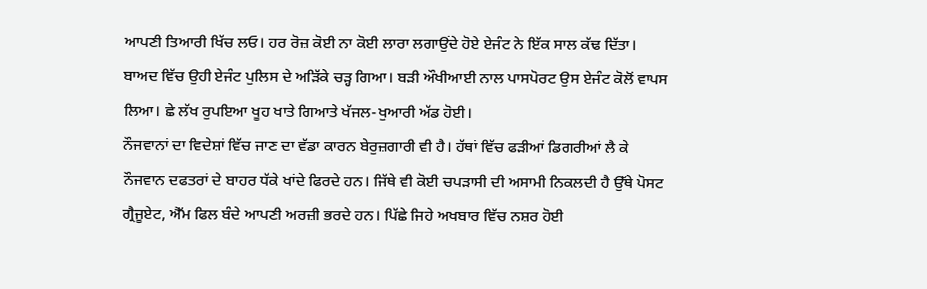ਆਪਣੀ ਤਿਆਰੀ ਖਿੱਚ ਲਓ। ਹਰ ਰੋਜ਼ ਕੋਈ ਨਾ ਕੋਈ ਲਾਰਾ ਲਗਾਉਂਦੇ ਹੋਏ ਏਜੰਟ ਨੇ ਇੱਕ ਸਾਲ ਕੱਢ ਦਿੱਤਾ। ਬਾਅਦ ਵਿੱਚ ਉਹੀ ਏਜੰਟ ਪੁਲਿਸ ਦੇ ਅੜਿੱਕੇ ਚੜ੍ਹ ਗਿਆ। ਬੜੀ ਔਖੀਆਈ ਨਾਲ ਪਾਸਪੋਰਟ ਉਸ ਏਜੰਟ ਕੋਲੋਂ ਵਾਪਸ ਲਿਆ। ਛੇ ਲੱਖ ਰੁਪਇਆ ਖੂਹ ਖਾਤੇ ਗਿਆਤੇ ਖੱਜਲ-ਖੁਆਰੀ ਅੱਡ ਹੋਈ।
ਨੌਜਵਾਨਾਂ ਦਾ ਵਿਦੇਸ਼ਾਂ ਵਿੱਚ ਜਾਣ ਦਾ ਵੱਡਾ ਕਾਰਨ ਬੇਰੁਜ਼ਗਾਰੀ ਵੀ ਹੈ। ਹੱਥਾਂ ਵਿੱਚ ਫੜੀਆਂ ਡਿਗਰੀਆਂ ਲੈ ਕੇ ਨੌਜਵਾਨ ਦਫਤਰਾਂ ਦੇ ਬਾਹਰ ਧੱਕੇ ਖਾਂਦੇ ਫਿਰਦੇ ਹਨ। ਜਿੱਥੇ ਵੀ ਕੋਈ ਚਪੜਾਸੀ ਦੀ ਅਸਾਮੀ ਨਿਕਲਦੀ ਹੈ ਉੱਥੇ ਪੋਸਟ ਗ੍ਰੈਜੂਏਟ, ਐੱਮ ਫਿਲ ਬੰਦੇ ਆਪਣੀ ਅਰਜ਼ੀ ਭਰਦੇ ਹਨ। ਪਿੱਛੇ ਜਿਹੇ ਅਖਬਾਰ ਵਿੱਚ ਨਸ਼ਰ ਹੋਈ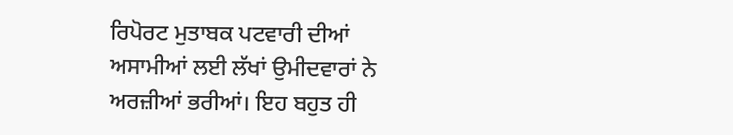ਰਿਪੋਰਟ ਮੁਤਾਬਕ ਪਟਵਾਰੀ ਦੀਆਂ ਅਸਾਮੀਆਂ ਲਈ ਲੱਖਾਂ ਉਮੀਦਵਾਰਾਂ ਨੇ ਅਰਜ਼ੀਆਂ ਭਰੀਆਂ। ਇਹ ਬਹੁਤ ਹੀ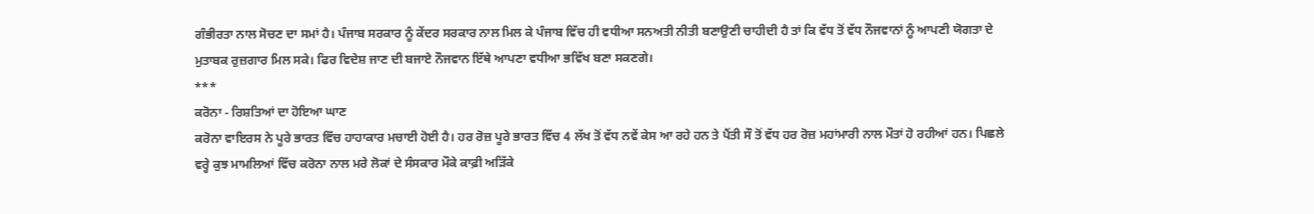ਗੰਭੀਰਤਾ ਨਾਲ ਸੋਚਣ ਦਾ ਸਮਾਂ ਹੈ। ਪੰਜਾਬ ਸਰਕਾਰ ਨੂੰ ਕੇਂਦਰ ਸਰਕਾਰ ਨਾਲ ਮਿਲ ਕੇ ਪੰਜਾਬ ਵਿੱਚ ਹੀ ਵਧੀਆ ਸਨਅਤੀ ਨੀਤੀ ਬਣਾਉਣੀ ਚਾਹੀਦੀ ਹੈ ਤਾਂ ਕਿ ਵੱਧ ਤੋਂ ਵੱਧ ਨੌਜਵਾਨਾਂ ਨੂੰ ਆਪਣੀ ਯੋਗਤਾ ਦੇ ਮੁਤਾਬਕ ਰੁਜ਼ਗਾਰ ਮਿਲ ਸਕੇ। ਫਿਰ ਵਿਦੇਸ਼ ਜਾਣ ਦੀ ਬਜਾਏ ਨੌਜਵਾਨ ਇੱਥੇ ਆਪਣਾ ਵਧੀਆ ਭਵਿੱਖ ਬਣਾ ਸਕਣਗੇ।
***
ਕਰੋਨਾ - ਰਿਸ਼ਤਿਆਂ ਦਾ ਹੋਇਆ ਘਾਣ
ਕਰੋਨਾ ਵਾਇਰਸ ਨੇ ਪੂਰੇ ਭਾਰਤ ਵਿੱਚ ਹਾਹਾਕਾਰ ਮਚਾਈ ਹੋਈ ਹੈ। ਹਰ ਰੋਜ਼ ਪੂਰੇ ਭਾਰਤ ਵਿੱਚ 4 ਲੱਖ ਤੋਂ ਵੱਧ ਨਵੇਂ ਕੇਸ ਆ ਰਹੇ ਹਨ ਤੇ ਪੈਂਤੀ ਸੌ ਤੋਂ ਵੱਧ ਹਰ ਰੋਜ਼ ਮਹਾਂਮਾਰੀ ਨਾਲ ਮੌਤਾਂ ਹੋ ਰਹੀਆਂ ਹਨ। ਪਿਛਲੇ ਵਰ੍ਹੇ ਕੁਝ ਮਾਮਲਿਆਂ ਵਿੱਚ ਕਰੋਨਾ ਨਾਲ ਮਰੇ ਲੋਕਾਂ ਦੇ ਸੰਸਕਾਰ ਮੌਕੇ ਕਾਫ਼ੀ ਅੜਿੱਕੇ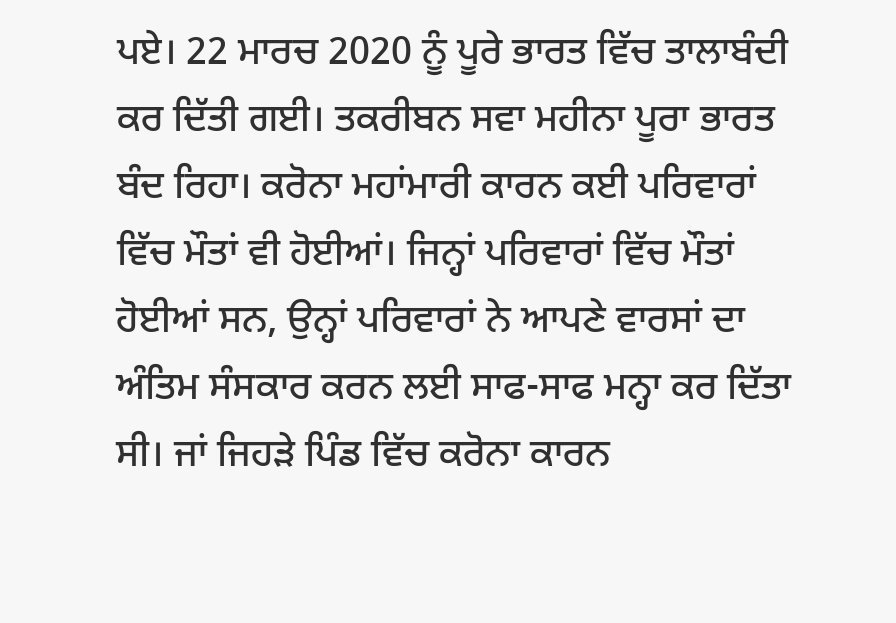ਪਏ। 22 ਮਾਰਚ 2020 ਨੂੰ ਪੂਰੇ ਭਾਰਤ ਵਿੱਚ ਤਾਲਾਬੰਦੀ ਕਰ ਦਿੱਤੀ ਗਈ। ਤਕਰੀਬਨ ਸਵਾ ਮਹੀਨਾ ਪੂਰਾ ਭਾਰਤ ਬੰਦ ਰਿਹਾ। ਕਰੋਨਾ ਮਹਾਂਮਾਰੀ ਕਾਰਨ ਕਈ ਪਰਿਵਾਰਾਂ ਵਿੱਚ ਮੌਤਾਂ ਵੀ ਹੋਈਆਂ। ਜਿਨ੍ਹਾਂ ਪਰਿਵਾਰਾਂ ਵਿੱਚ ਮੌਤਾਂ ਹੋਈਆਂ ਸਨ, ਉਨ੍ਹਾਂ ਪਰਿਵਾਰਾਂ ਨੇ ਆਪਣੇ ਵਾਰਸਾਂ ਦਾ ਅੰਤਿਮ ਸੰਸਕਾਰ ਕਰਨ ਲਈ ਸਾਫ-ਸਾਫ ਮਨ੍ਹਾ ਕਰ ਦਿੱਤਾ ਸੀ। ਜਾਂ ਜਿਹੜੇ ਪਿੰਡ ਵਿੱਚ ਕਰੋਨਾ ਕਾਰਨ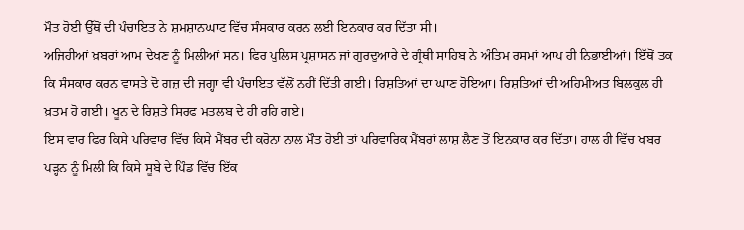ਮੌਤ ਹੋਈ ਉੱਥੋਂ ਦੀ ਪੰਚਾਇਤ ਨੇ ਸ਼ਮਸ਼ਾਨਘਾਟ ਵਿੱਚ ਸੰਸਕਾਰ ਕਰਨ ਲਈ ਇਨਕਾਰ ਕਰ ਦਿੱਤਾ ਸੀ।
ਅਜਿਹੀਆਂ ਖ਼ਬਰਾਂ ਆਮ ਦੇਖਣ ਨੂੰ ਮਿਲੀਆਂ ਸਨ। ਫਿਰ ਪੁਲਿਸ ਪ੍ਰਸ਼ਾਸਨ ਜਾਂ ਗੁਰਦੁਆਰੇ ਦੇ ਗ੍ਰੰਥੀ ਸਾਹਿਬ ਨੇ ਅੰਤਿਮ ਰਸਮਾਂ ਆਪ ਹੀ ਨਿਭਾਈਆਂ। ਇੱਥੋਂ ਤਕ ਕਿ ਸੰਸਕਾਰ ਕਰਨ ਵਾਸਤੇ ਦੋ ਗਜ਼ ਦੀ ਜਗ੍ਹਾ ਵੀ ਪੰਚਾਇਤ ਵੱਲੋਂ ਨਹੀਂ ਦਿੱਤੀ ਗਈ। ਰਿਸ਼ਤਿਆਂ ਦਾ ਘਾਣ ਹੋਇਆ। ਰਿਸ਼ਤਿਆਂ ਦੀ ਅਹਿਮੀਅਤ ਬਿਲਕੁਲ ਹੀ ਖ਼ਤਮ ਹੋ ਗਈ। ਖੂਨ ਦੇ ਰਿਸ਼ਤੇ ਸਿਰਫ ਮਤਲਬ ਦੇ ਹੀ ਰਹਿ ਗਏ।
ਇਸ ਵਾਰ ਫਿਰ ਕਿਸੇ ਪਰਿਵਾਰ ਵਿੱਚ ਕਿਸੇ ਮੈਂਬਰ ਦੀ ਕਰੋਨਾ ਨਾਲ ਮੌਤ ਹੋਈ ਤਾਂ ਪਰਿਵਾਰਿਕ ਮੈਂਬਰਾਂ ਲਾਸ਼ ਲੈਣ ਤੋਂ ਇਨਕਾਰ ਕਰ ਦਿੱਤਾ। ਹਾਲ ਹੀ ਵਿੱਚ ਖਬਰ ਪੜ੍ਹਨ ਨੂੰ ਮਿਲੀ ਕਿ ਕਿਸੇ ਸੂਬੇ ਦੇ ਪਿੰਡ ਵਿੱਚ ਇੱਕ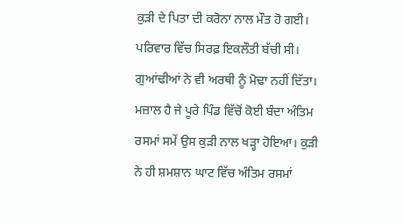ਕੁੜੀ ਦੇ ਪਿਤਾ ਦੀ ਕਰੋਨਾ ਨਾਲ ਮੌਤ ਹੋ ਗਈ। ਪਰਿਵਾਰ ਵਿੱਚ ਸਿਰਫ਼ ਇਕਲੌਤੀ ਬੱਚੀ ਸੀ। ਗੁਆਂਢੀਆਂ ਨੇ ਵੀ ਅਰਥੀ ਨੂੰ ਮੋਢਾ ਨਹੀਂ ਦਿੱਤਾ। ਮਜ਼ਾਲ ਹੈ ਜੇ ਪੂਰੇ ਪਿੰਡ ਵਿੱਚੋਂ ਕੋਈ ਬੰਦਾ ਅੰਤਿਮ ਰਸਮਾਂ ਸਮੇਂ ਉਸ ਕੁੜੀ ਨਾਲ ਖੜ੍ਹਾ ਹੋਇਆ। ਕੁੜੀ ਨੇ ਹੀ ਸ਼ਮਸ਼ਾਨ ਘਾਟ ਵਿੱਚ ਅੰਤਿਮ ਰਸਮਾਂ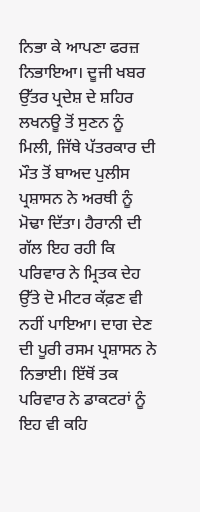ਨਿਭਾ ਕੇ ਆਪਣਾ ਫਰਜ਼ ਨਿਭਾਇਆ। ਦੂਜੀ ਖਬਰ ਉੱਤਰ ਪ੍ਰਦੇਸ਼ ਦੇ ਸ਼ਹਿਰ ਲਖਨਊ ਤੋਂ ਸੁਣਨ ਨੂੰ ਮਿਲੀ, ਜਿੱਥੇ ਪੱਤਰਕਾਰ ਦੀ ਮੌਤ ਤੋਂ ਬਾਅਦ ਪੁਲੀਸ ਪ੍ਰਸ਼ਾਸਨ ਨੇ ਅਰਥੀ ਨੂੰ ਮੋਢਾ ਦਿੱਤਾ। ਹੈਰਾਨੀ ਦੀ ਗੱਲ ਇਹ ਰਹੀ ਕਿ ਪਰਿਵਾਰ ਨੇ ਮ੍ਰਿਤਕ ਦੇਹ ਉੱਤੇ ਦੋ ਮੀਟਰ ਕੱਫ਼ਣ ਵੀ ਨਹੀਂ ਪਾਇਆ। ਦਾਗ ਦੇਣ ਦੀ ਪੂਰੀ ਰਸਮ ਪ੍ਰਸ਼ਾਸਨ ਨੇ ਨਿਭਾਈ। ਇੱਥੋਂ ਤਕ ਪਰਿਵਾਰ ਨੇ ਡਾਕਟਰਾਂ ਨੂੰ ਇਹ ਵੀ ਕਹਿ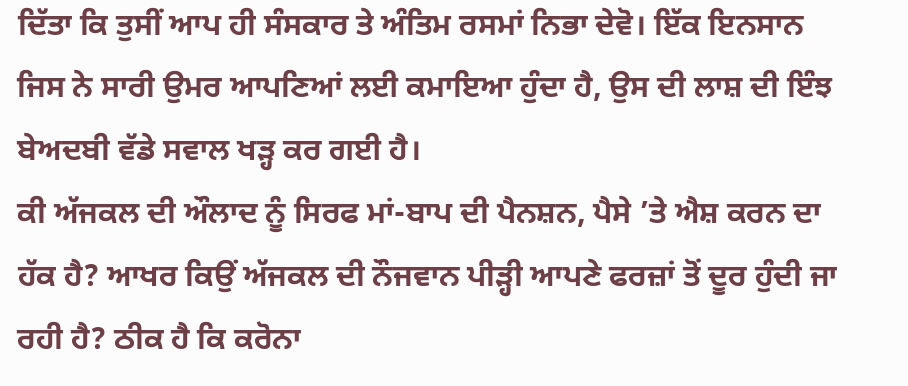ਦਿੱਤਾ ਕਿ ਤੁਸੀਂ ਆਪ ਹੀ ਸੰਸਕਾਰ ਤੇ ਅੰਤਿਮ ਰਸਮਾਂ ਨਿਭਾ ਦੇਵੋ। ਇੱਕ ਇਨਸਾਨ ਜਿਸ ਨੇ ਸਾਰੀ ਉਮਰ ਆਪਣਿਆਂ ਲਈ ਕਮਾਇਆ ਹੁੰਦਾ ਹੈ, ਉਸ ਦੀ ਲਾਸ਼ ਦੀ ਇੰਝ ਬੇਅਦਬੀ ਵੱਡੇ ਸਵਾਲ ਖੜ੍ਹ ਕਰ ਗਈ ਹੈ।
ਕੀ ਅੱਜਕਲ ਦੀ ਔਲਾਦ ਨੂੰ ਸਿਰਫ ਮਾਂ-ਬਾਪ ਦੀ ਪੈਨਸ਼ਨ, ਪੈਸੇ ’ਤੇ ਐਸ਼ ਕਰਨ ਦਾ ਹੱਕ ਹੈ? ਆਖਰ ਕਿਉਂ ਅੱਜਕਲ ਦੀ ਨੌਜਵਾਨ ਪੀੜ੍ਹੀ ਆਪਣੇ ਫਰਜ਼ਾਂ ਤੋਂ ਦੂਰ ਹੁੰਦੀ ਜਾ ਰਹੀ ਹੈ? ਠੀਕ ਹੈ ਕਿ ਕਰੋਨਾ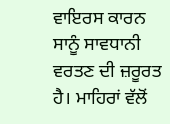ਵਾਇਰਸ ਕਾਰਨ ਸਾਨੂੰ ਸਾਵਧਾਨੀ ਵਰਤਣ ਦੀ ਜ਼ਰੂਰਤ ਹੈ। ਮਾਹਿਰਾਂ ਵੱਲੋਂ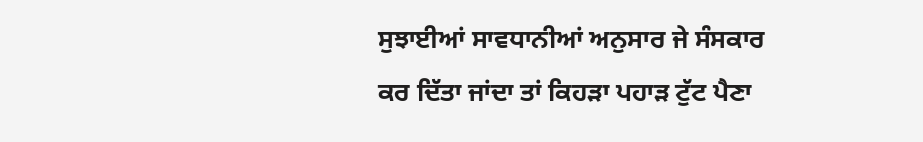ਸੁਝਾਈਆਂ ਸਾਵਧਾਨੀਆਂ ਅਨੁਸਾਰ ਜੇ ਸੰਸਕਾਰ ਕਰ ਦਿੱਤਾ ਜਾਂਦਾ ਤਾਂ ਕਿਹੜਾ ਪਹਾੜ ਟੁੱਟ ਪੈਣਾ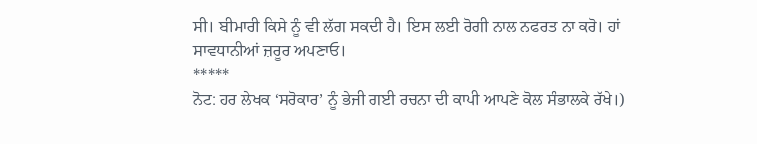ਸੀ। ਬੀਮਾਰੀ ਕਿਸੇ ਨੂੰ ਵੀ ਲੱਗ ਸਕਦੀ ਹੈ। ਇਸ ਲਈ ਰੋਗੀ ਨਾਲ ਨਫਰਤ ਨਾ ਕਰੋ। ਹਾਂ ਸਾਵਧਾਨੀਆਂ ਜ਼ਰੂਰ ਅਪਣਾਓ।
*****
ਨੋਟ: ਹਰ ਲੇਖਕ ‘ਸਰੋਕਾਰ’ ਨੂੰ ਭੇਜੀ ਗਈ ਰਚਨਾ ਦੀ ਕਾਪੀ ਆਪਣੇ ਕੋਲ ਸੰਭਾਲਕੇ ਰੱਖੇ।)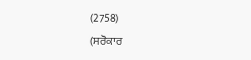(2758)
(ਸਰੋਕਾਰ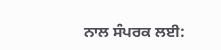ਨਾਲ ਸੰਪਰਕ ਲਈ: